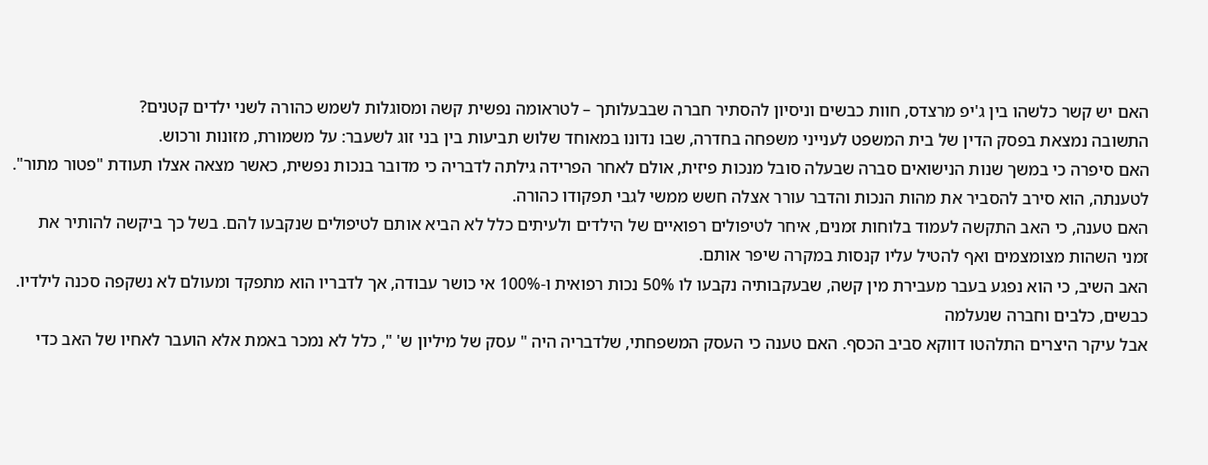האם יש קשר כלשהו בין ג'יפ מרצדס, חוות כבשים וניסיון להסתיר חברה שבבעלותך – לטראומה נפשית קשה ומסוגלות לשמש כהורה לשני ילדים קטנים?
התשובה נמצאת בפסק הדין של בית המשפט לענייני משפחה בחדרה, שבו נדונו במאוחד שלוש תביעות בין בני זוג לשעבר: על משמורת, מזונות ורכוש.
האם סיפרה כי במשך שנות הנישואים סברה שבעלה סובל מנכות פיזית, אולם לאחר הפרידה גילתה לדבריה כי מדובר בנכות נפשית, כאשר מצאה אצלו תעודת "פטור מתור". לטענתה, הוא סירב להסביר את מהות הנכות והדבר עורר אצלה חשש ממשי לגבי תפקודו כהורה.
האם טענה, כי האב התקשה לעמוד בלוחות זמנים, איחר לטיפולים רפואיים של הילדים ולעיתים כלל לא הביא אותם לטיפולים שנקבעו להם. בשל כך ביקשה להותיר את זמני השהות מצומצמים ואף להטיל עליו קנסות במקרה שיפר אותם.
האב השיב, כי הוא נפגע בעבר מעבירת מין קשה, שבעקבותיה נקבעו לו 50% נכות רפואית ו-100% אי כושר עבודה, אך לדבריו הוא מתפקד ומעולם לא נשקפה סכנה לילדיו.
כבשים, כלבים וחברה שנעלמה
אבל עיקר היצרים התלהטו דווקא סביב הכסף. האם טענה כי העסק המשפחתי, שלדבריה היה " עסק של מיליון ש' ", כלל לא נמכר באמת אלא הועבר לאחיו של האב כדי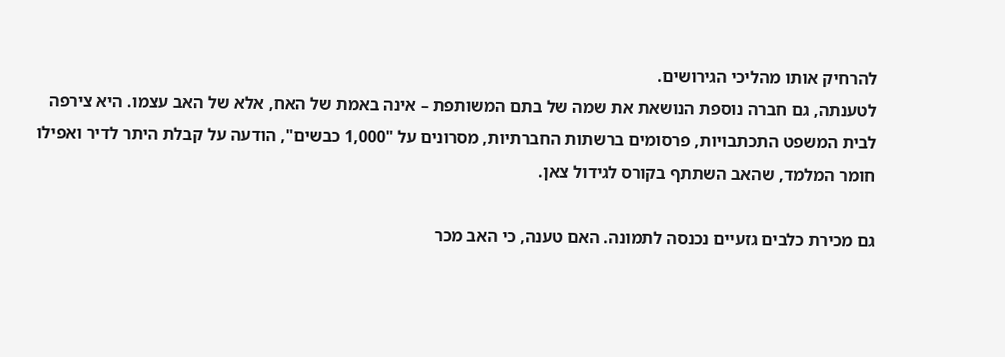להרחיק אותו מהליכי הגירושים.
לטענתה, גם חברה נוספת הנושאת את שמה של בתם המשותפת – אינה באמת של האח, אלא של האב עצמו. היא צירפה לבית המשפט התכתבויות, פרסומים ברשתות החברתיות, מסרונים על "1,000 כבשים", הודעה על קבלת היתר לדיר ואפילו חומר המלמד, שהאב השתתף בקורס לגידול צאן.

גם מכירת כלבים גזעיים נכנסה לתמונה. האם טענה, כי האב מכר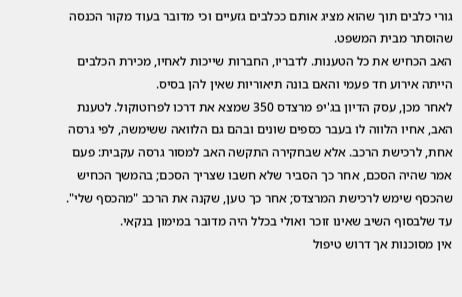גורי כלבים תוך שהוא מציג אותם ככלבים גזעיים וכי מדובר בעוד מקור הכנסה שהוסתר מבית המשפט.
האב הכחיש את כל הטענות. לדבריו, החברות שייכות לאחיו, מכירת הכלבים הייתה אירוע חד פעמי והאם בונה תיאוריות שאין להן בסיס.
לאחר מכן, עסק הדיון בג'יפ מרצדס 350 שמצא את דרכו לפרוטוקול. לטענת האב, אחיו הלווה לו בעבר כספים שונים ובהם גם הלוואה ששימשה, לפי גרסה אחת, לרכישת הרכב. אלא שבחקירה התקשה האב למסור גרסה עקבית: פעם אמר שהיה הסכם, אחר כך הסביר שלא חשבו שצריך הסכם; בהמשך הכחיש שהכסף שימש לרכישת המרצדס; אחר כך טען, שקנה את הרכב "מהכסף שלי".
עד שלבסוף השיב שאינו זוכר ואולי בכלל היה מדובר במימון בנקאי.
אין מסוכנות אך דרוש טיפול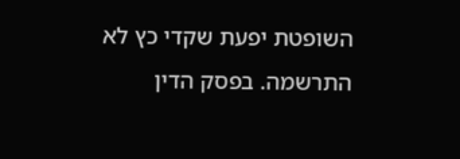השופטת יפעת שקדי כץ לא התרשמה. בפסק הדין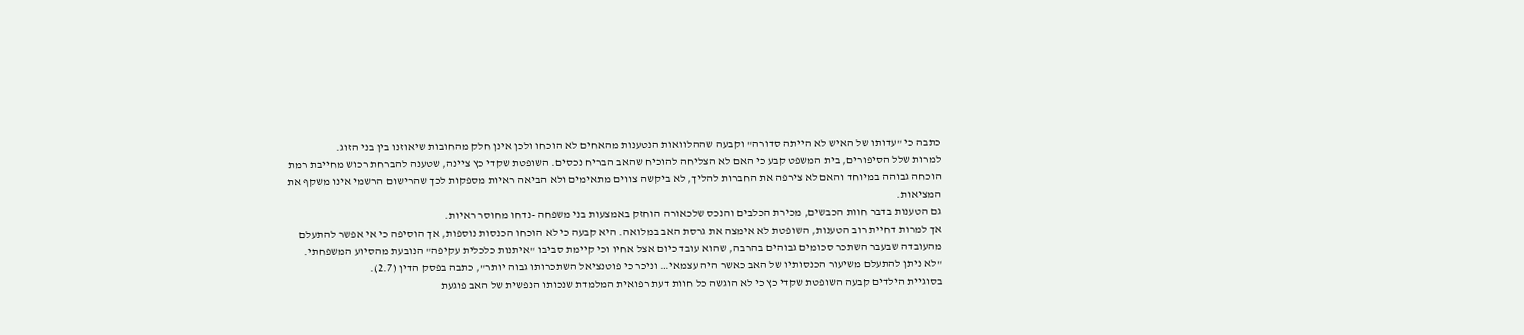כתבה כי "עדותו של האיש לא הייתה סדורה" וקבעה שההלוואות הנטענות מהאחים לא הוכחו ולכן אינן חלק מהחובות שיאוזנו בין בני הזוג.
למרות שלל הסיפורים, בית המשפט קבע כי האם לא הצליחה להוכיח שהאב הבריח נכסים. השופטת שקדי כץ ציינה, שטענה להברחת רכוש מחייבת רמת הוכחה גבוהה במיוחד והאם לא צירפה את החברות להליך, לא ביקשה צווים מתאימים ולא הביאה ראיות מספקות לכך שהרישום הרשמי אינו משקף את המציאות.
גם הטענות בדבר חוות הכבשים, מכירת הכלבים והנכס שלכאורה הוחזק באמצעות בני משפחה -נדחו מחוסר ראיות.
אך למרות דחיית רוב הטענות, השופטת לא אימצה את גרסת האב במלואה. היא קבעה כי לא הוכחו הכנסות נוספות, אך הוסיפה כי אי אפשר להתעלם מהעובדה שבעבר השתכר סכומים גבוהים בהרבה, שהוא עובד כיום אצל אחיו וכי קיימת סביבו "איתנות כלכלית עקיפה" הנובעת מהסיוע המשפחתי.
"לא ניתן להתעלם משיעור הכנסותיו של האב כאשר היה עצמאי… וניכר כי פוטנציאל השתכרותו גבוה יותר", כתבה בפסק הדין (2.7).
בסוגיית הילדים קבעה השופטת שקדי כץ כי לא הוגשה כל חוות דעת רפואית המלמדת שנכותו הנפשית של האב פוגעת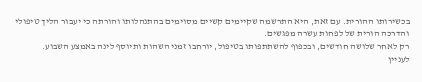בכשירותו ההורית. עם זאת, היא התרשמה שקיימים קשיים מסוימים בהתנהלותו והורתה כי יעבור הליך טיפולי והדרכה הורית של לפחות עשרה מפגשים.
רק לאחר שלושה חודשים, ובכפוף להשתתפותו בטיפול, יורחבו זמני השהות ותיוסף לינה באמצע השבוע.
לעניין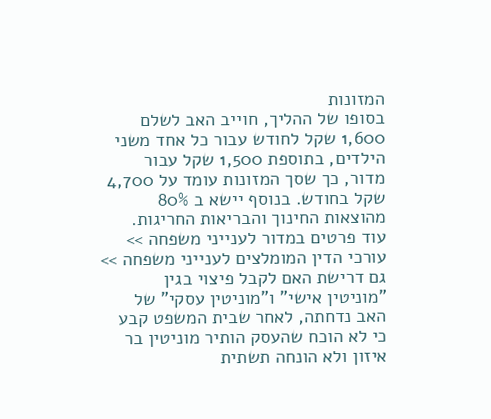המזונות
בסופו של ההליך, חוייב האב לשלם 1,600 שקל לחודש עבור כל אחד משני הילדים, בתוספת 1,500 שקל עבור מדור, כך שסך המזונות עומד על 4,700 שקל בחודש. בנוסף יישא ב 80% מהוצאות החינוך והבריאות החריגות.
עוד פרטים במדור לענייני משפחה >>
עורכי הדין המומלצים לענייני משפחה >>
גם דרישת האם לקבל פיצוי בגין "מוניטין אישי" ו"מוניטין עסקי" של האב נדחתה, לאחר שבית המשפט קבע כי לא הוכח שהעסק הותיר מוניטין בר איזון ולא הונחה תשתית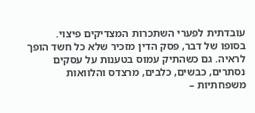עובדתית לפערי השתכרות המצדיקים פיצוי.
בסופו של דבר, פסק הדין מזכיר שלא כל חשד הופך לראיה. גם כשהתיק עמוס בטענות על עסקים נסתרים, כבשים, כלבים, מרצדס והלוואות משפחתיות –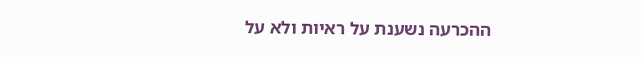ההכרעה נשענת על ראיות ולא על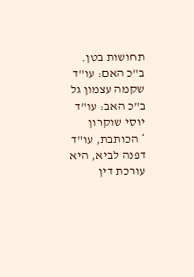תחושות בטן.
ב"כ האם: עו"ד שקמה עצמון גל
ב"כ האב: עו"ד יוסי שוקרון
* הכותבת, עו"ד דפנה לביא, היא עורכת דין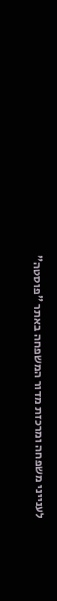לענייני משפחה ומרכזת מדור המשפחה באתר "פוסטה"